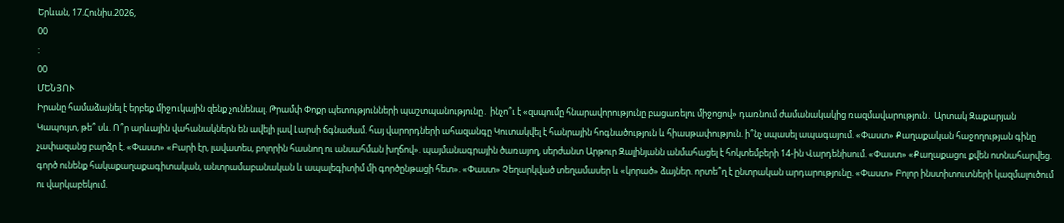Երևան, 17.Հունիս.2026,
00
:
00
ՄԵՆՅՈՒ
Իրանը համաձայնել է երբեք միջnւկային զենք չունենալ. Թրամփ Փոքր պետությունների պաշտպանությունը․ ինչո՞ւ է «զսպումը հնարավորությունը բացառելու միջոցով» դառնում ժամանակակից ռազմավարություն․ Արտակ Զաքարյան Կապույտ, թե՞ սև. Ո՞ր արևային վահանակներն են ավելի լավ Լարսի ճգնաժամ. հայ վարորդների ահազանգը Կուտակվել է հանրային հոգնածություն և հիասթափություն. ի՞նչ սպասել ապագայում. «Փաստ» Քաղաքական հաջողության գինը չափազանց բարձր է. «Փաստ» «Բարի էր, լավատես, բոլորին հասնող ու անսահման խղճով». պայմանագրային ծառայող, սերժանտ Արթուր Զալինյանն անմահացել է հոկտեմբերի 14-ին Վարդենիսում. «Փաստ» «Քաղաքացու քվեն ոտնահարվեց. գործ ունենք հակաքաղաքագիտական, անտրամաբանական և ապալեգիտիմ մի գործընթացի հետ». «Փաստ» Չեղարկված տեղամասեր և «կորած» ձայներ. որտե՞ղ է ընտրական արդարությունը. «Փաստ» Բոլոր ինստիտուտների կազմալուծում ու վարկաբեկում.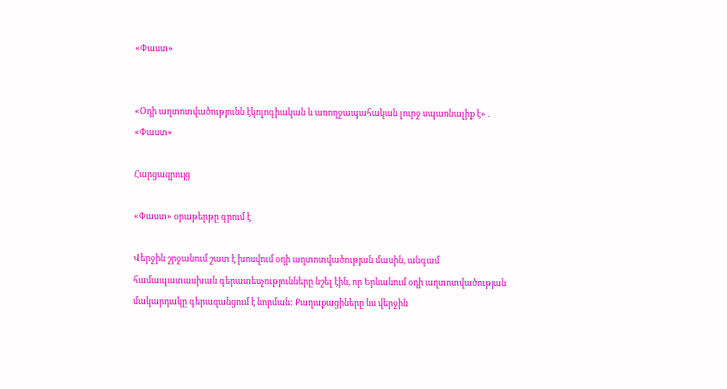«Փաստ»


«Օդի աղտոտվածությունն էկոլոգիական և առողջապահական լուրջ սպառնալիք է» . «Փաստ»

Հարցազրույց

«Փաստ» օրաթերթը գրում է

Վերջին շրջանում շատ է խոսվում օդի աղտոտվածության մասին, անգամ համապատասխան գերատեսչությունները նշել էին, որ Երևանում օդի աղտոտվածության մակարդակը գերազանցում է նորման: Քաղաքացիները ևս վերջին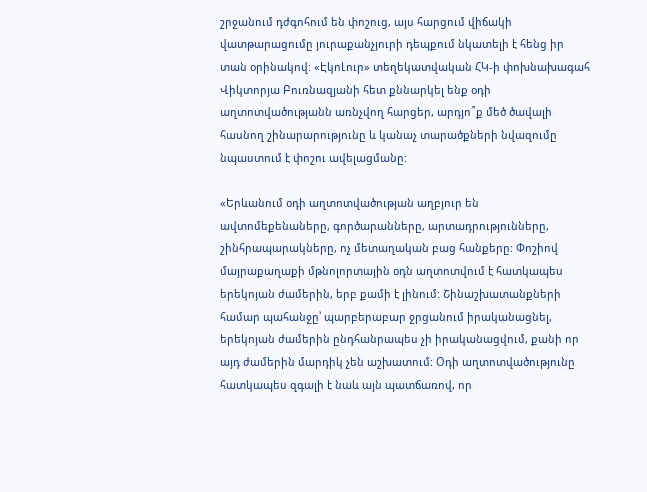շրջանում դժգոհում են փոշուց, այս հարցում վիճակի վատթարացումը յուրաքանչյուրի դեպքում նկատելի է հենց իր տան օրինակով: «ԷկոԼուր» տեղեկատվական ՀԿ-ի փոխնախագահ Վիկտորյա Բուռնազյանի հետ քննարկել ենք օդի աղտոտվածությանն առնչվող հարցեր, արդյո՞ք մեծ ծավալի հասնող շինարարությունը և կանաչ տարածքների նվազումը նպաստում է փոշու ավելացմանը:

«Երևանում օդի աղտոտվածության աղբյուր են ավտոմեքենաները, գործարանները, արտադրությունները, շինհրապարակները, ոչ մետաղական բաց հանքերը: Փոշիով մայրաքաղաքի մթնոլորտային օդն աղտոտվում է հատկապես երեկոյան ժամերին, երբ քամի է լինում: Շինաշխատանքների համար պահանջը՝ պարբերաբար ջրցանում իրականացնել, երեկոյան ժամերին ընդհանրապես չի իրականացվում, քանի որ այդ ժամերին մարդիկ չեն աշխատում: Օդի աղտոտվածությունը հատկապես զգալի է նաև այն պատճառով, որ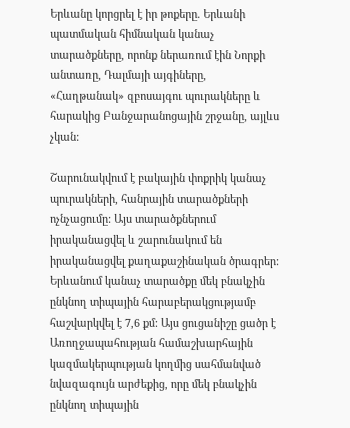Երևանը կորցրել է իր թոքերը. Երևանի պատմական հիմնական կանաչ տարածքները, որոնք ներառում էին Նորքի անտառը, Դալմայի այգիները, «Հաղթանակ» զբոսայգու պուրակները և հարակից Բանջարանոցային շրջանը, այլևս չկան:

Շարունակվում է բակային փոքրիկ կանաչ պուրակների, հանրային տարածքների ոչնչացումը: Այս տարածքներում իրականացվել և շարունակում են իրականացվել քաղաքաշինական ծրագրեր: Երևանում կանաչ տարածքը մեկ բնակչին ընկնող տիպային հարաբերակցությամբ հաշվարկվել է 7,6 քմ: Այս ցուցանիշը ցածր է Առողջապահության համաշխարհային կազմակերպության կողմից սահմանված նվազագույն արժեքից, որը մեկ բնակչին ընկնող տիպային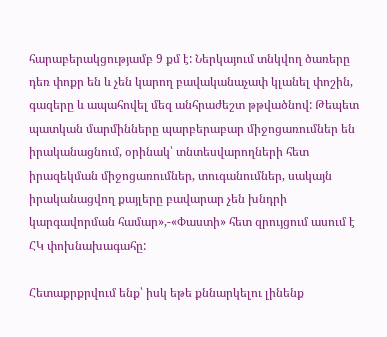հարաբերակցությամբ 9 քմ է: Ներկայում տնկվող ծառերը դեռ փոքր են և չեն կարող բավականաչափ կլանել փոշին, գազերը և ապահովել մեզ անհրաժեշտ թթվածնով: Թեպետ պատկան մարմինները պարբերաբար միջոցառումներ են իրականացնում, օրինակ՝ տնտեսվարողների հետ իրազեկման միջոցառումներ, տուգանումներ, սակայն իրականացվող քայլերը բավարար չեն խնդրի կարգավորման համար»,-«Փաստի» հետ զրույցում ասում է ՀԿ փոխնախագահը:

Հետաքրքրվում ենք՝ իսկ եթե քննարկելու լինենք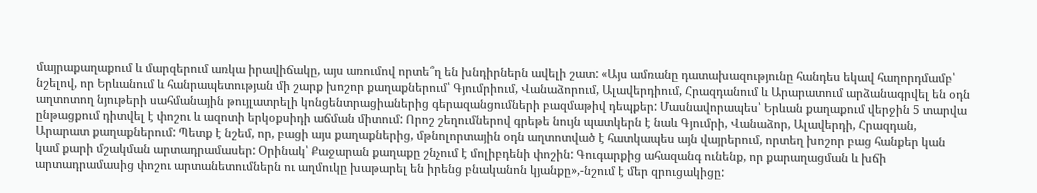մայրաքաղաքում և մարզերում առկա իրավիճակը, այս առումով որտե՞ղ են խնդիրներն ավելի շատ: «Այս ամռանը դատախազությունը հանդես եկավ հաղորդմամբ՝ նշելով, որ Երևանում և հանրապետության մի շարք խոշոր քաղաքներում՝ Գյումրիում, Վանաձորում, Ալավերդիում, Հրազդանում և Արարատում արձանագրվել են օդն աղտոտող նյութերի սահմանային թույլատրելի կոնցենտրացիաներից գերազանցումների բազմաթիվ դեպքեր: Մասնավորապես՝ Երևան քաղաքում վերջին 5 տարվա ընթացքում դիտվել է փոշու և ազոտի երկօքսիդի աճման միտում: Որոշ շեղումներով գրեթե նույն պատկերն է նաև Գյումրի, Վանաձոր, Ալավերդի, Հրազդան, Արարատ քաղաքներում: Պետք է նշեմ, որ, բացի այս քաղաքներից, մթնոլորտային օդն աղտոտված է հատկապես այն վայրերում, որտեղ խոշոր բաց հանքեր կան կամ քարի մշակման արտադրամասեր: Օրինակ՝ Քաջարան քաղաքը շնչում է մոլիբդենի փոշին: Գուգարքից ահազանգ ունենք, որ քարաղացման և խճի արտադրամասից փոշու արտանետումներն ու աղմուկը խաթարել են իրենց բնականոն կյանքը»,-նշում է մեր զրուցակիցը: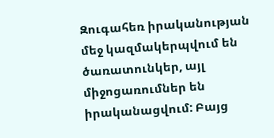Զուգահեռ իրականության մեջ կազմակերպվում են ծառատունկեր, այլ միջոցառումներ են իրականացվում: Բայց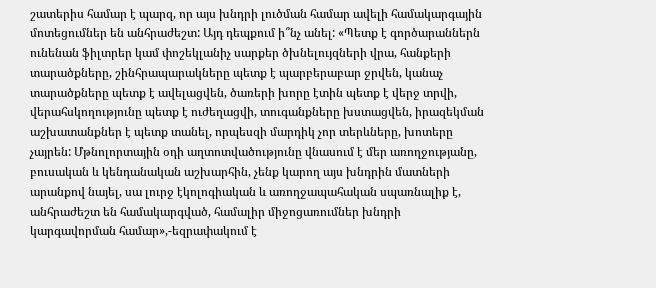շատերիս համար է պարզ, որ այս խնդրի լուծման համար ավելի համակարգային մոտեցումներ են անհրաժեշտ: Այդ դեպքում ի՞նչ անել: «Պետք է գործարաններն ունենան ֆիլտրեր կամ փոշեկլանիչ սարքեր ծխնելույզների վրա, հանքերի տարածքները, շինհրապարակները պետք է պարբերաբար ջրվեն, կանաչ տարածքները պետք է ավելացվեն, ծառերի խորը էտին պետք է վերջ տրվի, վերահսկողությունը պետք է ուժեղացվի, տուգանքները խստացվեն, իրազեկման աշխատանքներ է պետք տանել, որպեսզի մարդիկ չոր տերևները, խոտերը չայրեն: Մթնոլորտային օդի աղտոտվածությունը վնասում է մեր առողջությանը, բուսական և կենդանական աշխարհին, չենք կարող այս խնդրին մատների արանքով նայել, սա լուրջ էկոլոգիական և առողջապահական սպառնալիք է, անհրաժեշտ են համակարգված, համալիր միջոցառումներ խնդրի կարգավորման համար»,-եզրափակում է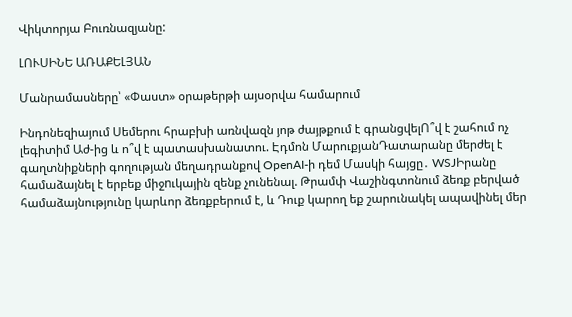Վիկտորյա Բուռնազյանը:

ԼՈՒՍԻՆԵ ԱՌԱՔԵԼՅԱՆ

Մանրամասները՝ «Փաստ» օրաթերթի այսօրվա համարում

Ինդոնեզիայում Սեմերու հրաբխի առնվազն յոթ ժայթքում է գրանցվելՈ՞վ է շահում ոչ լեգիտիմ Աժ-ից և ո՞վ է պատասխանատու. Էդմոն ՄարուքյանԴատարանը մերժել է գաղտնիքների գողության մեղադրանքով OpenAI-ի դեմ Մասկի հայցը․ WSJԻրանը համաձայնել է երբեք միջnւկային զենք չունենալ. Թրամփ Վաշինգտոնում ձեռք բերված համաձայնությունը կարևոր ձեռքբերում է, և Դուք կարող եք շարունակել ապավինել մեր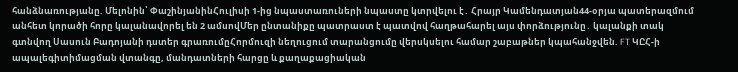հանձնառությանը. Մելոնին՝ ՓաշինյանինՀուլիսի 1-ից նպաստառուների նպաստը կտրվելու է․ Հրայր Կամենդատյան44-օրյա պատերազմում անհետ կորածի հորը կալանավորել են 2 ամսովՄեր ընտանիքը պատրաստ է պատվով հաղթահարել այս փորձությունը․ կալանքի տակ գտնվող Սասուն Բադոյանի դստեր գրառումըՀորմուզի նեղուցում տարանցումը վերսկսելու համար շաբաթներ կպահանջվեն. FT ԿԸՀ-ի ապալեգիտիմացման վտանգը, մանդատների հարցը և քաղաքացիական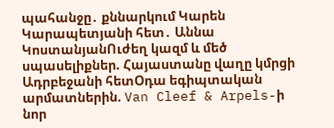պահանջը․ քննարկում Կարեն Կարապետյանի հետ․ Աննա ԿոստանյանՈւժեղ կազմ և մեծ սպասելիքներ. Հայաստանը վաղը կմրցի Ադրբեջանի հետՕդա եգիպտական արմատներին. Van Cleef & Arpels-ի նոր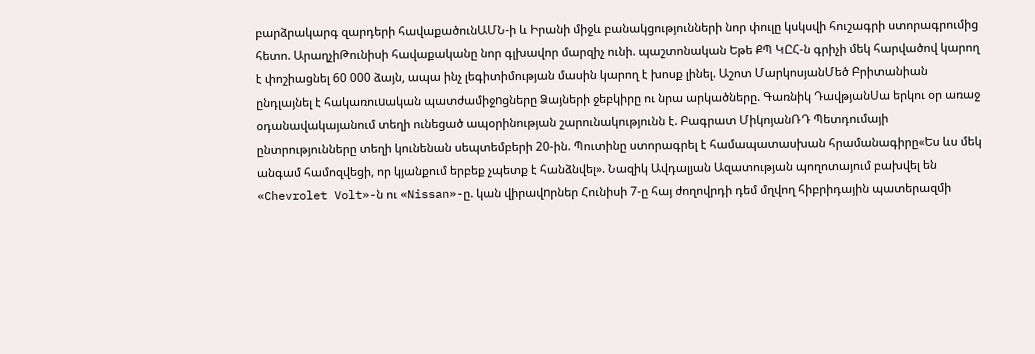բարձրակարգ զարդերի հավաքածունԱՄՆ-ի և Իրանի միջև բանակցությունների նոր փուլը կսկսվի հուշագրի ստորագրումից հետո. ԱրաղչիԹունիսի հավաքականը նոր գլխավոր մարզիչ ունի. պաշտոնական Եթե ՔՊ ԿԸՀ-ն գրիչի մեկ հարվածով կարող է փոշիացնել 60 000 ձայն, ապա ինչ լեգիտիմության մասին կարող է խոսք լինել. Աշոտ ՄարկոսյանՄեծ Բրիտանիան ընդլայնել է հակառուuական պատժամիջnցները Ձայների ջեբկիրը ու նրա արկածները. Գառնիկ ԴավթյանՍա երկու օր առաջ օդանավակայանում տեղի ունեցած ապօրինության շարունակությունն է. Բագրատ ՄիկոյանՌԴ Պետդումայի ընտրությունները տեղի կունենան սեպտեմբերի 20-ին. Պուտինը ստորագրել է համապատասխան հրամանագիրը«Ես ևս մեկ անգամ համոզվեցի, որ կյանքում երբեք չպետք է հանձնվել». Նազիկ Ավդալյան Ազատության պողոտայում բախվել են «Chevrolet Volt»-ն ու «Nissan»-ը. կան վիրավnրներ Հունիսի 7-ը հայ ժողովրդի դեմ մղվող հիբրիդային պատերազմի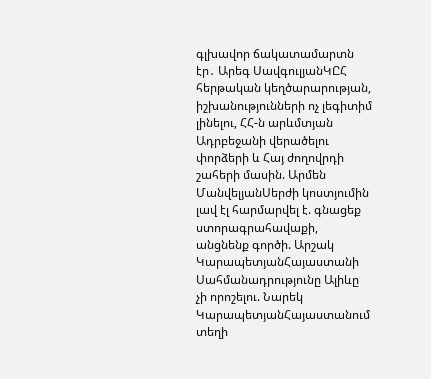գլխավոր ճակատամարտն էր․ Արեգ ՍավգուլյանԿԸՀ հերթական կեղծարարության, իշխանությունների ոչ լեգիտիմ լինելու, ՀՀ-ն արևմտյան Ադրբեջանի վերածելու փորձերի և Հայ ժողովրդի շահերի մասին. Արմեն ՄանվելյանՍերժի կոստյումին լավ էլ հարմարվել է. գնացեք ստորագրահավաքի, անցնենք գործի. Արշակ ԿարապետյանՀայաստանի Սահմանադրությունը Ալիևը չի որոշելու. Նարեկ ԿարապետյանՀայաստանում տեղի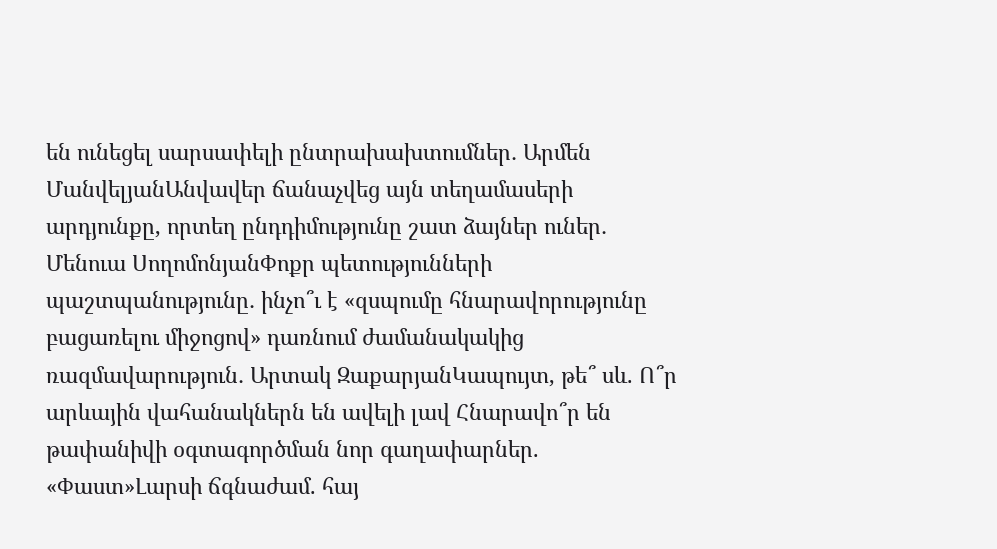են ունեցել սարսափելի ընտրախախտումներ․ Արմեն ՄանվելյանԱնվավեր ճանաչվեց այն տեղամասերի արդյունքը, որտեղ ընդդիմությունը շատ ձայներ ուներ․ Մենուա ՍողոմոնյանՓոքր պետությունների պաշտպանությունը․ ինչո՞ւ է «զսպումը հնարավորությունը բացառելու միջոցով» դառնում ժամանակակից ռազմավարություն․ Արտակ ԶաքարյանԿապույտ, թե՞ սև. Ո՞ր արևային վահանակներն են ավելի լավ Հնարավո՞ր են թափանիվի օգտագործման նոր գաղափարներ. «Փաստ»Լարսի ճգնաժամ. հայ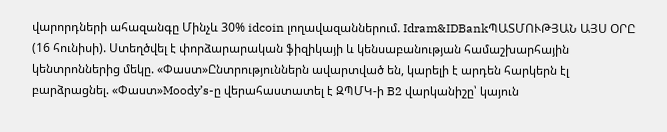վարորդների ահազանգը Մինչև 30% idcoin լողավազաններում. Idram&IDBankՊԱՏՄՈՒԹՅԱՆ ԱՅՍ ՕՐԸ (16 հունիսի). Ստեղծվել է փորձարարական ֆիզիկայի և կենսաբանության համաշխարհային կենտրոններից մեկը. «Փաստ»Ընտրություններն ավարտված են, կարելի է արդեն հարկերն էլ բարձրացնել. «Փաստ»Moody’s-ը վերահաստատել է ԶՊՄԿ-ի B2 վարկանիշը՝ կայուն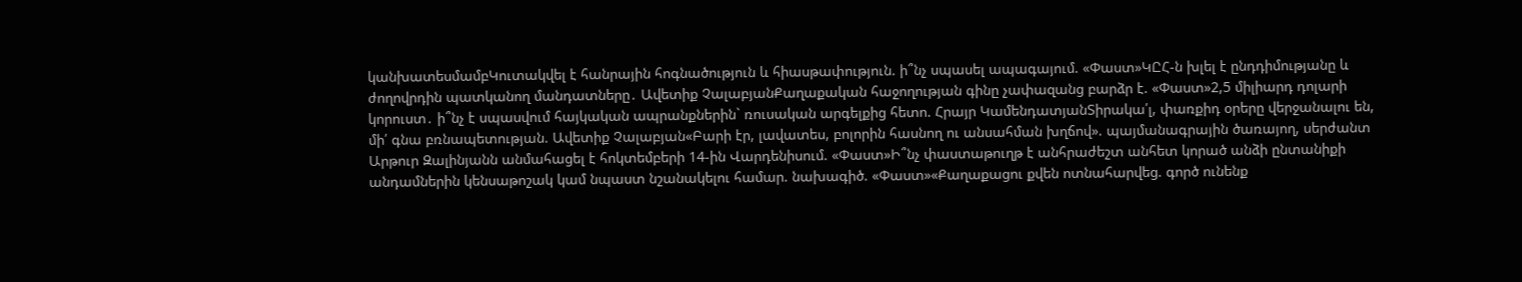կանխատեսմամբԿուտակվել է հանրային հոգնածություն և հիասթափություն. ի՞նչ սպասել ապագայում. «Փաստ»ԿԸՀ-ն խլել է ընդդիմությանը և ժողովրդին պատկանող մանդատները․ Ավետիք ՉալաբյանՔաղաքական հաջողության գինը չափազանց բարձր է. «Փաստ»2,5 միլիարդ դոլարի կորուստ․ ի՞նչ է սպասվում հայկական ապրանքներին` ռուսական արգելքից հետո. Հրայր ԿամենդատյանՏիրակա՛լ, փառքիդ օրերը վերջանալու են, մի՛ գնա բռնապետության. Ավետիք Չալաբյան«Բարի էր, լավատես, բոլորին հասնող ու անսահման խղճով». պայմանագրային ծառայող, սերժանտ Արթուր Զալինյանն անմահացել է հոկտեմբերի 14-ին Վարդենիսում. «Փաստ»Ի՞նչ փաստաթուղթ է անհրաժեշտ անհետ կորած անձի ընտանիքի անդամներին կենսաթոշակ կամ նպաստ նշանակելու համար. նախագիծ. «Փաստ»«Քաղաքացու քվեն ոտնահարվեց. գործ ունենք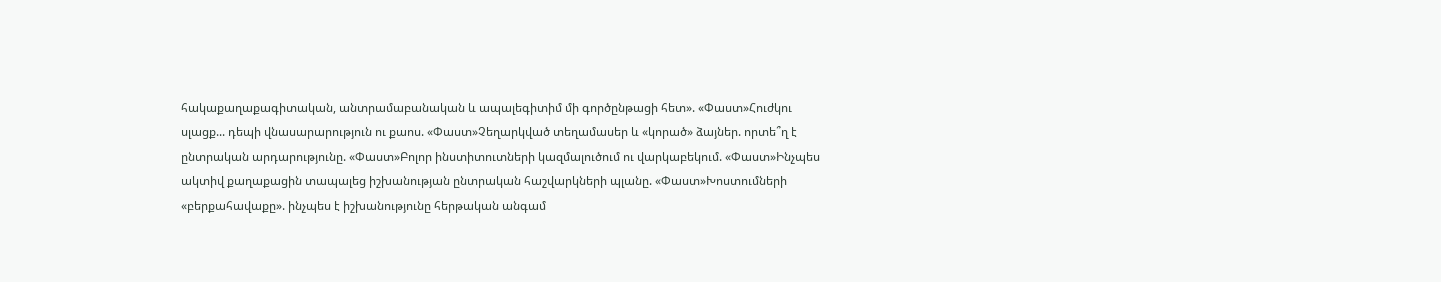հակաքաղաքագիտական, անտրամաբանական և ապալեգիտիմ մի գործընթացի հետ». «Փաստ»Հուժկու սլացք... դեպի վնասարարություն ու քաոս. «Փաստ»Չեղարկված տեղամասեր և «կորած» ձայներ. որտե՞ղ է ընտրական արդարությունը. «Փաստ»Բոլոր ինստիտուտների կազմալուծում ու վարկաբեկում. «Փաստ»Ինչպես ակտիվ քաղաքացին տապալեց իշխանության ընտրական հաշվարկների պլանը. «Փաստ»Խոստումների «բերքահավաքը». ինչպես է իշխանությունը հերթական անգամ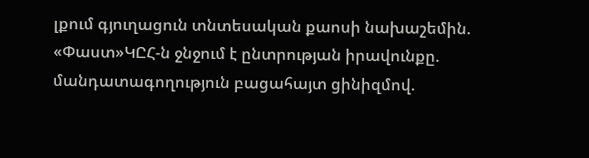լքում գյուղացուն տնտեսական քաոսի նախաշեմին. «Փաստ»ԿԸՀ-ն ջնջում է ընտրության իրավունքը. մանդատագողություն բացահայտ ցինիզմով.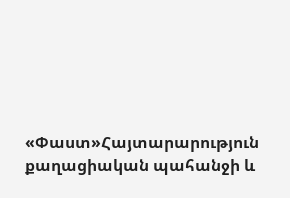«Փաստ»Հայտարարություն քաղացիական պահանջի և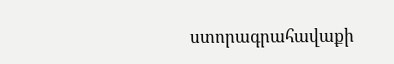ստորագրահավաքի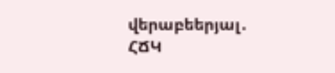վերաբեերյալ․ ՀՃԿ